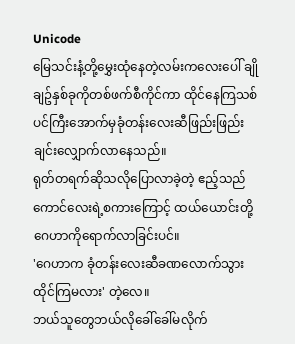Unicode
မြေသင်းနံ့တို့မွှေးထုံနေတဲ့လမ်းကလေးပေါ် ချိုချဥ်နှစ်ခုကိုတစ်ဖက်စီကိုင်ကာ ထိုင်နေကြသစ်ပင်ကြီးအောက်မှခုံတန်းလေးဆီဖြည်းဖြည်းချင်းလျှောက်လာနေသည်။
ရုတ်တရက်ဆိုသလိုပြောလာခဲ့တဲ့ ဧည့်သည်ကောင်လေးရဲ့စကားကြောင့် ထယ်ယောင်းတို့ဂေဟာကိုရောက်လာခြင်းပင်။
'ဂေဟာက ခုံတန်းလေးဆီခဏလောက်သွားထိုင်ကြမလား' တဲ့လေ။
ဘယ်သူတွေဘယ်လိုခေါ်ခေါ်မလိုက်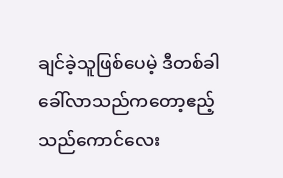ချင်ခဲ့သူဖြစ်ပေမဲ့ ဒီတစ်ခါခေါ်လာသည်ကတော့ဧည့်သည်ကောင်လေး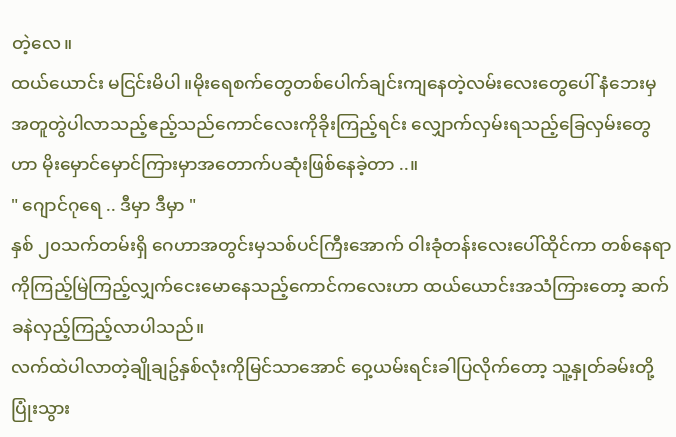တဲ့လေ။
ထယ်ယောင်း မငြင်းမိပါ။မိုးရေစက်တွေတစ်ပေါက်ချင်းကျနေတဲ့လမ်းလေးတွေပေါ် နံဘေးမှအတူတွဲပါလာသည့်ဧည့်သည်ကောင်လေးကိုခိုးကြည့်ရင်း လျှောက်လှမ်းရသည့်ခြေလှမ်းတွေဟာ မိုးမှောင်မှောင်ကြားမှာအတောက်ပဆုံးဖြစ်နေခဲ့တာ ..။
" ဂျောင်ဂုရေ .. ဒီမှာ ဒီမှာ "
နှစ် ၂၀သက်တမ်းရှိ ဂေဟာအတွင်းမှသစ်ပင်ကြီးအောက် ဝါးခုံတန်းလေးပေါ်ထိုင်ကာ တစ်နေရာကိုကြည့်မြဲကြည့်လျှက်ငေးမောနေသည့်ကောင်ကလေးဟာ ထယ်ယောင်းအသံကြားတော့ ဆက်ခနဲလှည့်ကြည့်လာပါသည်။
လက်ထဲပါလာတဲ့ချိုချဥ်နှစ်လုံးကိုမြင်သာအောင် ဝှေ့ယမ်းရင်းခါပြလိုက်တော့ သူ့နှုတ်ခမ်းတို့ပြုံးသွား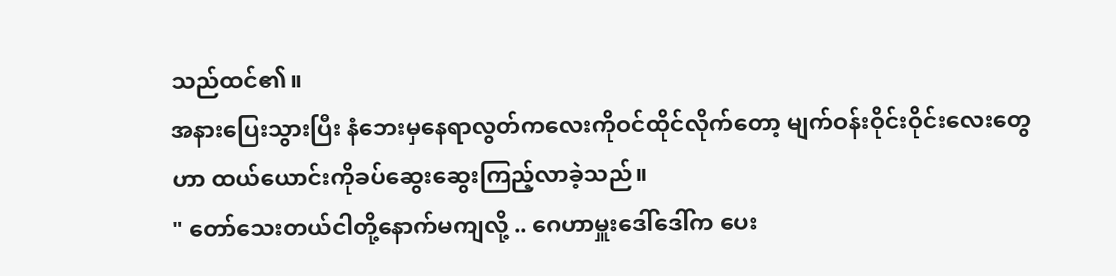သည်ထင်၏။
အနားပြေးသွားပြီး နံဘေးမှနေရာလွတ်ကလေးကိုဝင်ထိုင်လိုက်တော့ မျက်ဝန်းဝိုင်းဝိုင်းလေးတွေဟာ ထယ်ယောင်းကိုခပ်ဆွေးဆွေးကြည့်လာခဲ့သည်။
" တော်သေးတယ်ငါတို့နောက်မကျလို့ .. ဂေဟာမှူးဒေါ်ဒေါ်က ပေး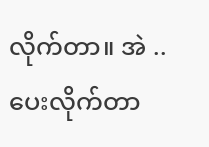လိုက်တာ။ အဲ .. ပေးလိုက်တာ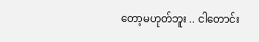တော့မဟုတ်ဘူး .. ငါတောင်း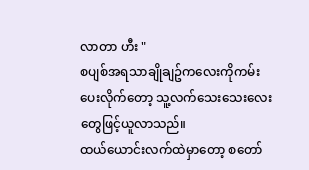လာတာ ဟီး "
စပျစ်အရသာချိုချဥ်ကလေးကိုကမ်းပေးလိုက်တော့ သူ့လက်သေးသေးလေးတွေဖြင့်ယူလာသည်။
ထယ်ယောင်းလက်ထဲမှာတော့ စတော်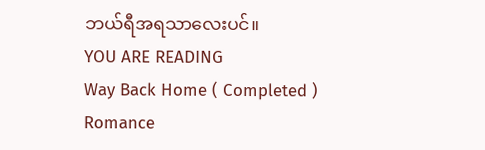ဘယ်ရီအရသာလေးပင်။
YOU ARE READING
Way Back Home ( Completed )
Romance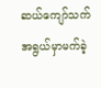ဆယ်ကျော်သက်အရွယ်မှာမက်ခဲ့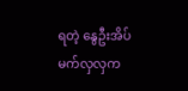ရတဲ့ နွေဦးအိပ်မက်လှလှက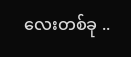လေးတစ်ခု ..